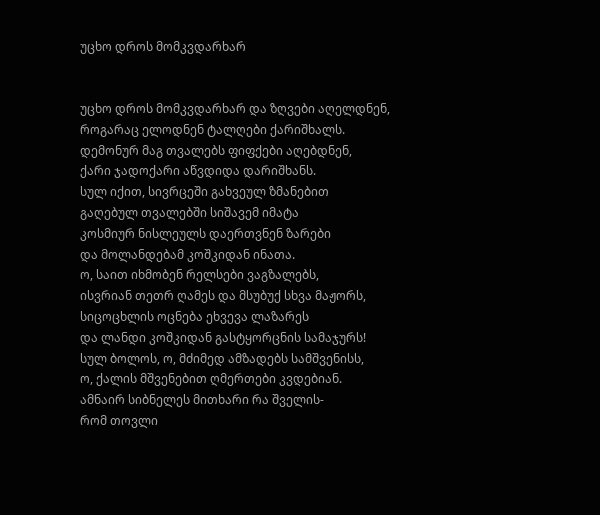უცხო დროს მომკვდარხარ


უცხო დროს მომკვდარხარ და ზღვები აღელდნენ,
როგარაც ელოდნენ ტალღები ქარიშხალს.
დემონურ მაგ თვალებს ფიფქები აღებდნენ,
ქარი ჯადოქარი აწვდიდა დარიშხანს.
სულ იქით, სივრცეში გახვეულ ზმანებით
გაღებულ თვალებში სიშავემ იმატა
კოსმიურ ნისლეულს დაერთვნენ ზარები
და მოლანდებამ კოშკიდან ინათა.
ო, საით იხმობენ რელსები ვაგზალებს,
ისვრიან თეთრ ღამეს და მსუბუქ სხვა მაჟორს,
სიცოცხლის ოცნება ეხვევა ლაზარეს
და ლანდი კოშკიდან გასტყორცნის სამაჯურს!
სულ ბოლოს, ო, მძიმედ ამზადებს სამშვენისს,
ო, ქალის მშვენებით ღმერთები კვდებიან.
ამნაირ სიბნელეს მითხარი რა შველის-
რომ თოვლი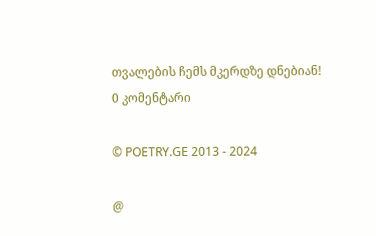თვალების ჩემს მკერდზე დნებიან!
0 კომენტარი

© POETRY.GE 2013 - 2024

@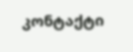კონტაქტი